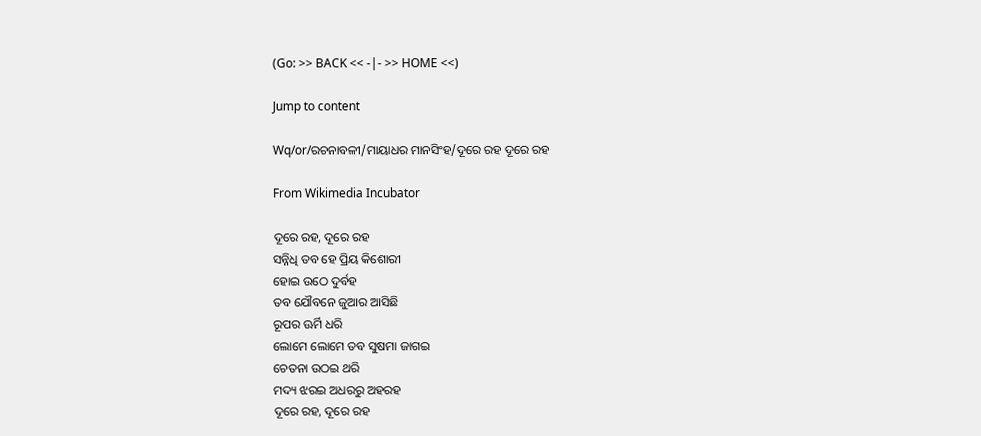(Go: >> BACK << -|- >> HOME <<)

Jump to content

Wq/or/ରଚନାବଳୀ/ମାୟାଧର ମାନସିଂହ/ଦୂରେ ରହ ଦୂରେ ରହ

From Wikimedia Incubator

ଦୂରେ ରହ, ଦୂରେ ରହ
ସନ୍ନିଧି ତବ ହେ ପ୍ରିୟ କିଶୋରୀ
ହୋଇ ଉଠେ ଦୁର୍ବହ
ତବ ଯୌବନେ ଜୁଆର ଆସିଛି
ରୂପର ଊର୍ମି ଧରି
ଲୋମେ ଲୋମେ ତବ ସୁଷମା ଜାଗଇ
ଚେତନା ଉଠଇ ଥରି
ମଦ୍ୟ ଝରଇ ଅଧରରୁ ଅହରହ
ଦୂରେ ରହ, ଦୂରେ ରହ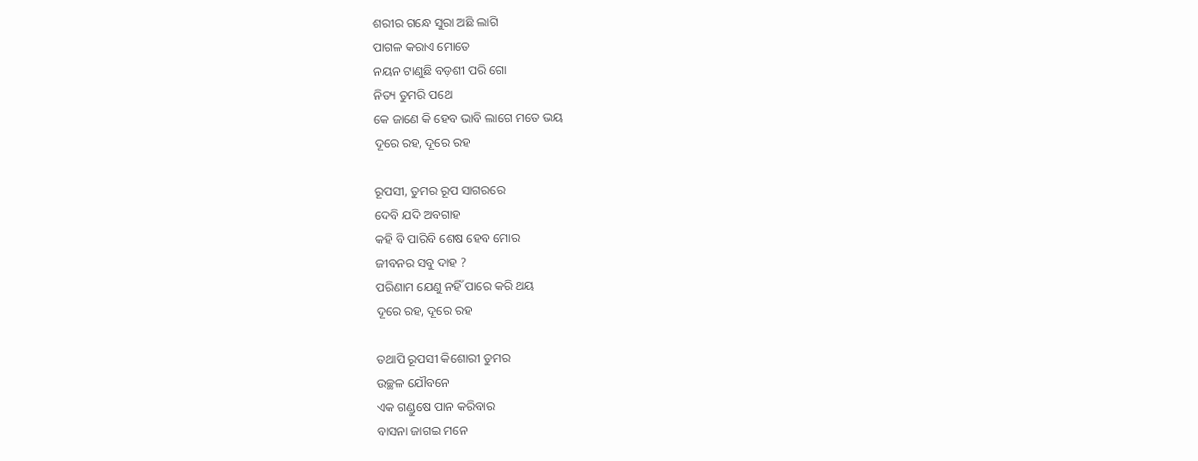ଶରୀର ଗନ୍ଧେ ସୁରା ଅଛି ଲାଗି
ପାଗଳ କରାଏ ମୋତେ
ନୟନ ଟାଣୁଛି ବଡ଼ଶୀ ପରି ଗୋ
ନିତ୍ୟ ତୁମରି ପଥେ
କେ ଜାଣେ କି ହେବ ଭାବି ଲାଗେ ମତେ ଭୟ
ଦୂରେ ରହ, ଦୂରେ ରହ

ରୂପସୀ, ତୁମର ରୂପ ସାଗରରେ
ଦେବି ଯଦି ଅବଗାହ
କହି ବି ପାରିବି ଶେଷ ହେବ ମୋର
ଜୀବନର ସବୁ ଦାହ ?
ପରିଣାମ ଯେଣୁ ନହିଁ ପାରେ କରି ଥୟ
ଦୂରେ ରହ, ଦୂରେ ରହ

ତଥାପି ରୂପସୀ କିଶୋରୀ ତୁମର
ଉଚ୍ଛଳ ଯୌବନେ
ଏକ ଗଣ୍ଡୁଷେ ପାନ କରିବାର
ବାସନା ଜାଗଇ ମନେ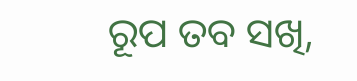ରୂପ ତବ ସଖି,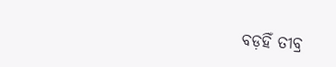ବଡ଼ହିଁ ତୀବ୍ର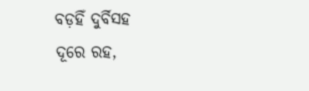ବଡ଼ହିଁ ଦୁର୍ବିସହ
ଦୂରେ ରହ,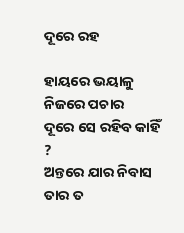ଦୂରେ ରହ

ହାୟରେ ଭୟାଳୁ ନିଜରେ ପଚାର
ଦୂରେ ସେ ରହିବ କାହିଁ ?
ଅନ୍ତରେ ଯାର ନିବାସ ତାର ତ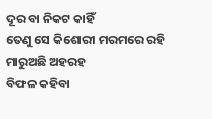ଦୂର ବା ନିକଟ କାହିଁ
ତେଣୁ ସେ କିଶୋରୀ ମରମରେ ରହି
ମାରୁଅଛି ଅହରହ
ବିଫଳ କହିବା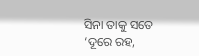ସିନା ତାକୁ ସତେ
‘ଦୂରେ ରହ,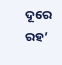ଦୂରେ ରହ’